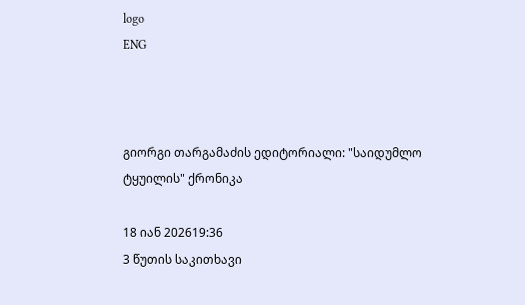logo
ENG



გიორგი თარგამაძის ედიტორიალი: "საიდუმლო ტყუილის" ქრონიკა

18 იან 202619:36
3 წუთის საკითხავი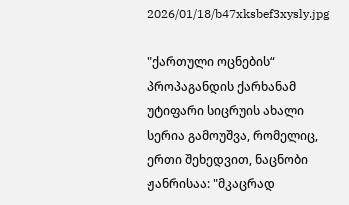2026/01/18/b47xksbef3xysly.jpg

"ქართული ოცნების“ პროპაგანდის ქარხანამ უტიფარი სიცრუის ახალი სერია გამოუშვა, რომელიც, ერთი შეხედვით, ნაცნობი ჟანრისაა: "მკაცრად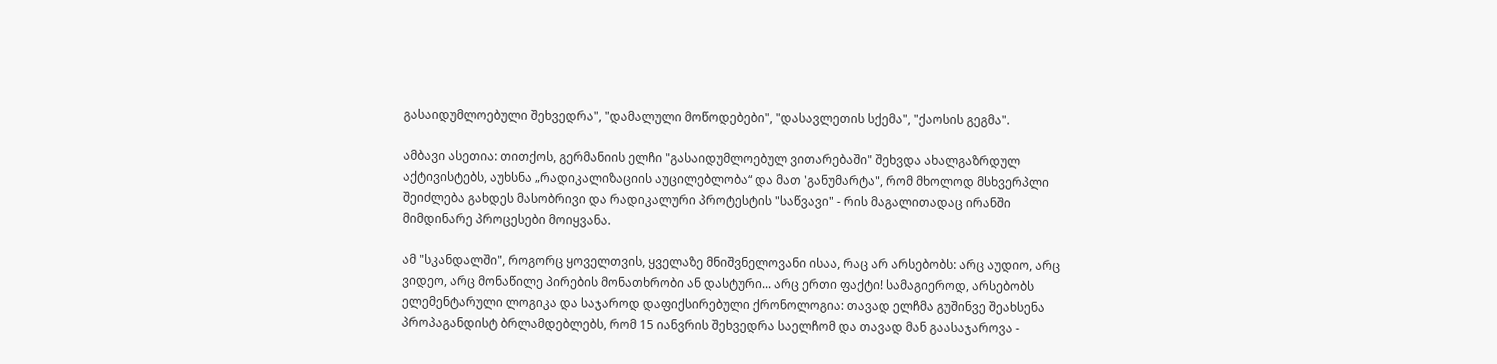გასაიდუმლოებული შეხვედრა", "დამალული მოწოდებები", "დასავლეთის სქემა", "ქაოსის გეგმა".

ამბავი ასეთია: თითქოს, გერმანიის ელჩი "გასაიდუმლოებულ ვითარებაში" შეხვდა ახალგაზრდულ აქტივისტებს, აუხსნა „რადიკალიზაციის აუცილებლობა“ და მათ 'განუმარტა", რომ მხოლოდ მსხვერპლი შეიძლება გახდეს მასობრივი და რადიკალური პროტესტის "საწვავი" - რის მაგალითადაც ირანში მიმდინარე პროცესები მოიყვანა.

ამ "სკანდალში", როგორც ყოველთვის, ყველაზე მნიშვნელოვანი ისაა, რაც არ არსებობს: არც აუდიო, არც ვიდეო, არც მონაწილე პირების მონათხრობი ან დასტური... არც ერთი ფაქტი! სამაგიეროდ, არსებობს ელემენტარული ლოგიკა და საჯაროდ დაფიქსირებული ქრონოლოგია: თავად ელჩმა გუშინვე შეახსენა პროპაგანდისტ ბრლამდებლებს, რომ 15 იანვრის შეხვედრა საელჩომ და თავად მან გაასაჯაროვა -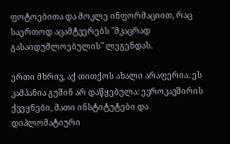ფოტოებითა და მოკლე ინფორმაციით, რაც საერთოდ აცამტვერებს "მკაცრად გასაიდუმლოებულის" ლეგენდას.

ერთი მხრივ, აქ თითქოს ახალი არაფერია. ეს კამპანია გუშინ არ დაწყებულა: ევროკავშირის ქვეყნები, მათი ინსტიტუტები და დიპლომატიური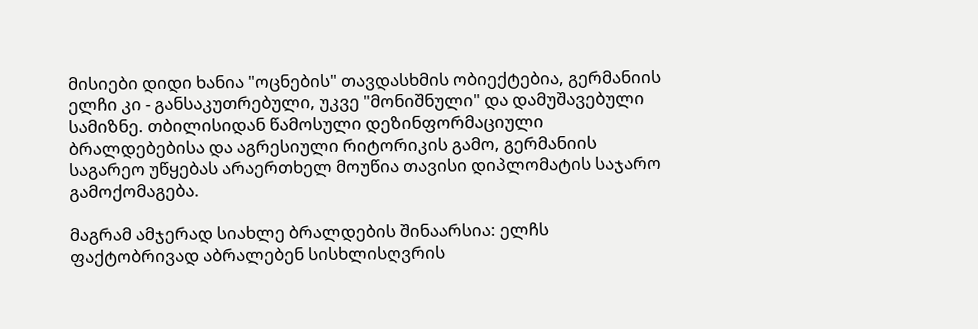მისიები დიდი ხანია "ოცნების" თავდასხმის ობიექტებია, გერმანიის ელჩი კი - განსაკუთრებული, უკვე "მონიშნული" და დამუშავებული სამიზნე. თბილისიდან წამოსული დეზინფორმაციული ბრალდებებისა და აგრესიული რიტორიკის გამო, გერმანიის საგარეო უწყებას არაერთხელ მოუწია თავისი დიპლომატის საჯარო გამოქომაგება.

მაგრამ ამჯერად სიახლე ბრალდების შინაარსია: ელჩს ფაქტობრივად აბრალებენ სისხლისღვრის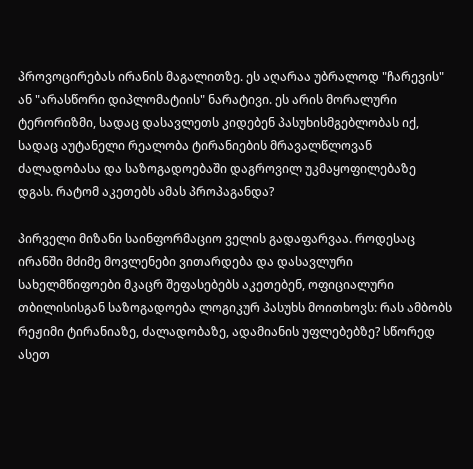პროვოცირებას ირანის მაგალითზე. ეს აღარაა უბრალოდ "ჩარევის" ან "არასწორი დიპლომატიის" ნარატივი. ეს არის მორალური ტერორიზმი, სადაც დასავლეთს კიდებენ პასუხისმგებლობას იქ, სადაც აუტანელი რეალობა ტირანიების მრავალწლოვან ძალადობასა და საზოგადოებაში დაგროვილ უკმაყოფილებაზე დგას. რატომ აკეთებს ამას პროპაგანდა?

პირველი მიზანი საინფორმაციო ველის გადაფარვაა. როდესაც ირანში მძიმე მოვლენები ვითარდება და დასავლური სახელმწიფოები მკაცრ შეფასებებს აკეთებენ, ოფიციალური თბილისისგან საზოგადოება ლოგიკურ პასუხს მოითხოვს: რას ამბობს რეჟიმი ტირანიაზე, ძალადობაზე, ადამიანის უფლებებზე? სწორედ ასეთ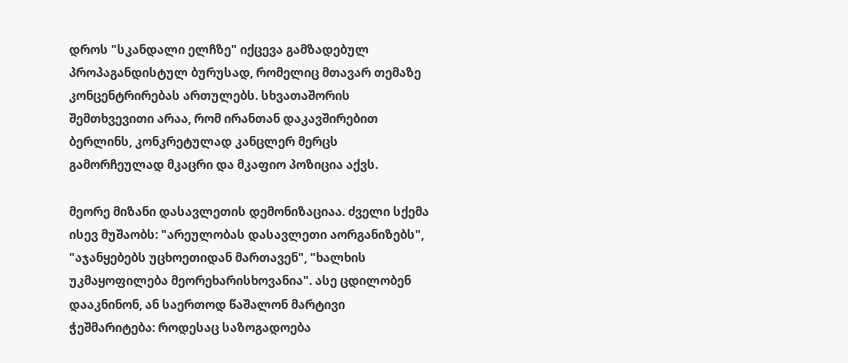დროს "სკანდალი ელჩზე" იქცევა გამზადებულ პროპაგანდისტულ ბურუსად, რომელიც მთავარ თემაზე კონცენტრირებას ართულებს. სხვათაშორის შემთხვევითი არაა, რომ ირანთან დაკავშირებით ბერლინს, კონკრეტულად კანცლერ მერცს გამორჩეულად მკაცრი და მკაფიო პოზიცია აქვს.

მეორე მიზანი დასავლეთის დემონიზაციაა. ძველი სქემა ისევ მუშაობს: "არეულობას დასავლეთი აორგანიზებს", "აჯანყებებს უცხოეთიდან მართავენ", "ხალხის უკმაყოფილება მეორეხარისხოვანია". ასე ცდილობენ დააკნინონ, ან საერთოდ წაშალონ მარტივი ჭეშმარიტება: როდესაც საზოგადოება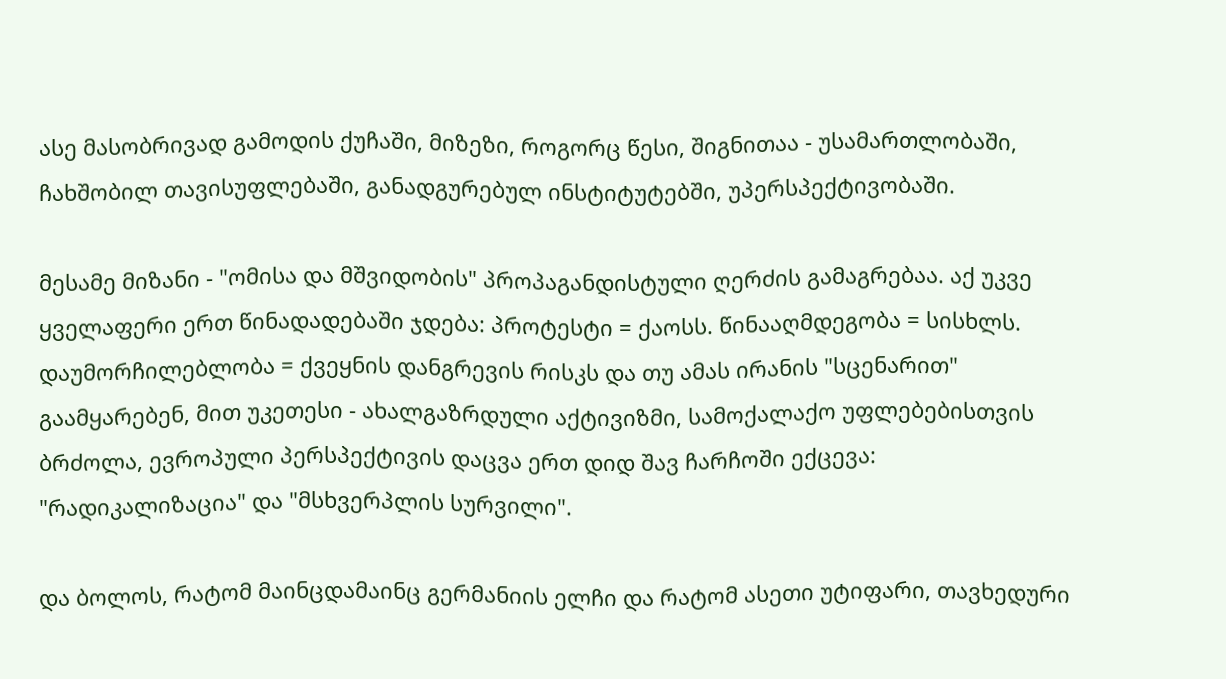ასე მასობრივად გამოდის ქუჩაში, მიზეზი, როგორც წესი, შიგნითაა - უსამართლობაში, ჩახშობილ თავისუფლებაში, განადგურებულ ინსტიტუტებში, უპერსპექტივობაში.

მესამე მიზანი - "ომისა და მშვიდობის" პროპაგანდისტული ღერძის გამაგრებაა. აქ უკვე ყველაფერი ერთ წინადადებაში ჯდება: პროტესტი = ქაოსს. წინააღმდეგობა = სისხლს. დაუმორჩილებლობა = ქვეყნის დანგრევის რისკს და თუ ამას ირანის "სცენარით" გაამყარებენ, მით უკეთესი - ახალგაზრდული აქტივიზმი, სამოქალაქო უფლებებისთვის ბრძოლა, ევროპული პერსპექტივის დაცვა ერთ დიდ შავ ჩარჩოში ექცევა: "რადიკალიზაცია" და "მსხვერპლის სურვილი".

და ბოლოს, რატომ მაინცდამაინც გერმანიის ელჩი და რატომ ასეთი უტიფარი, თავხედური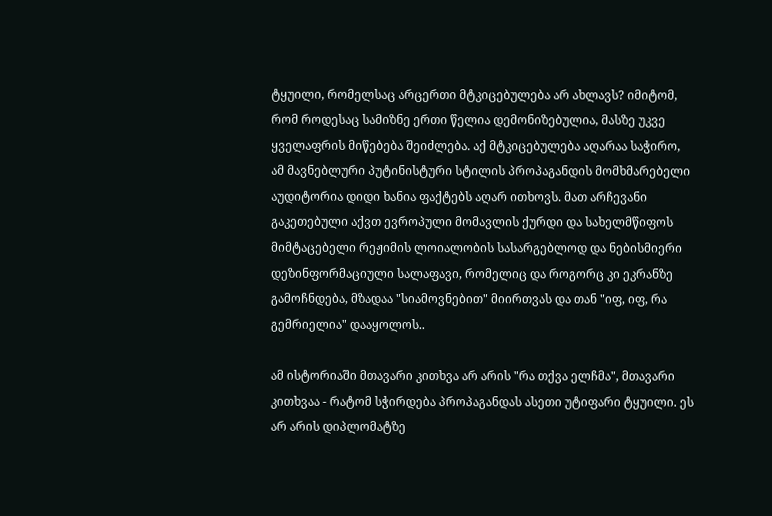ტყუილი, რომელსაც არცერთი მტკიცებულება არ ახლავს? იმიტომ, რომ როდესაც სამიზნე ერთი წელია დემონიზებულია, მასზე უკვე ყველაფრის მიწებება შეიძლება. აქ მტკიცებულება აღარაა საჭირო, ამ მავნებლური პუტინისტური სტილის პროპაგანდის მომხმარებელი აუდიტორია დიდი ხანია ფაქტებს აღარ ითხოვს. მათ არჩევანი გაკეთებული აქვთ ევროპული მომავლის ქურდი და სახელმწიფოს მიმტაცებელი რეჟიმის ლოიალობის სასარგებლოდ და ნებისმიერი დეზინფორმაციული სალაფავი, რომელიც და როგორც კი ეკრანზე გამოჩნდება, მზადაა "სიამოვნებით" მიირთვას და თან "იფ, იფ, რა გემრიელია" დააყოლოს..

ამ ისტორიაში მთავარი კითხვა არ არის "რა თქვა ელჩმა", მთავარი კითხვაა - რატომ სჭირდება პროპაგანდას ასეთი უტიფარი ტყუილი. ეს არ არის დიპლომატზე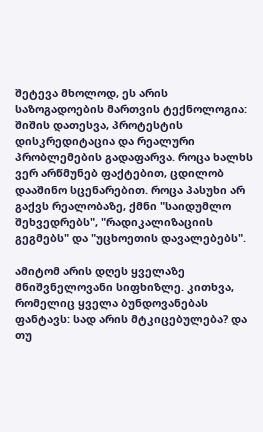შეტევა მხოლოდ, ეს არის საზოგადოების მართვის ტექნოლოგია: შიშის დათესვა, პროტესტის დისკრედიტაცია და რეალური პრობლემების გადაფარვა. როცა ხალხს ვერ არწმუნებ ფაქტებით, ცდილობ დააშინო სცენარებით. როცა პასუხი არ გაქვს რეალობაზე, ქმნი "საიდუმლო შეხვედრებს", "რადიკალიზაციის გეგმებს" და "უცხოეთის დავალებებს".

ამიტომ არის დღეს ყველაზე მნიშვნელოვანი სიფხიზლე. კითხვა, რომელიც ყველა ბუნდოვანებას ფანტავს: სად არის მტკიცებულება? და თუ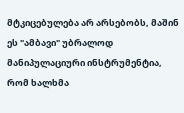მტკიცებულება არ არსებობს, მაშინ ეს "ამბავი" უბრალოდ მანიპულაციური ინსტრუმენტია, რომ ხალხმა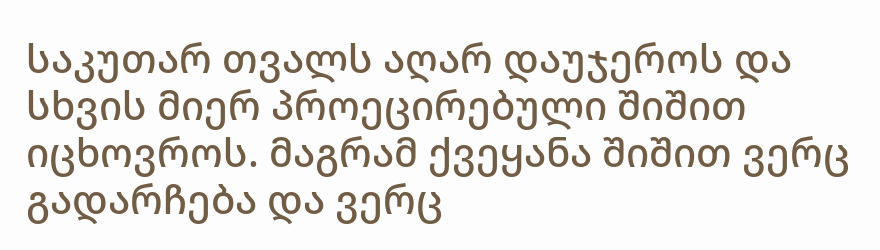საკუთარ თვალს აღარ დაუჯეროს და სხვის მიერ პროეცირებული შიშით იცხოვროს. მაგრამ ქვეყანა შიშით ვერც გადარჩება და ვერც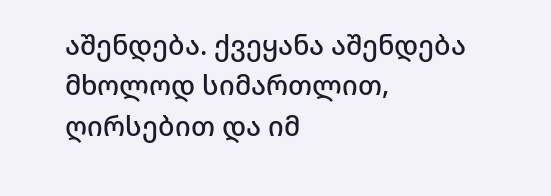აშენდება. ქვეყანა აშენდება მხოლოდ სიმართლით, ღირსებით და იმ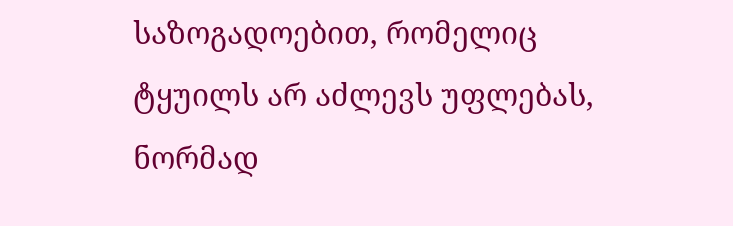საზოგადოებით, რომელიც ტყუილს არ აძლევს უფლებას, ნორმად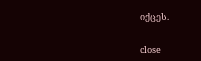იქცეს.


close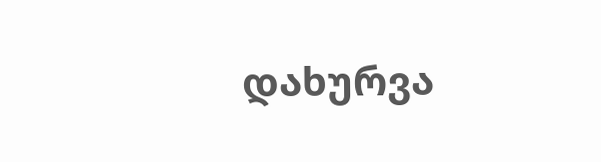დახურვა